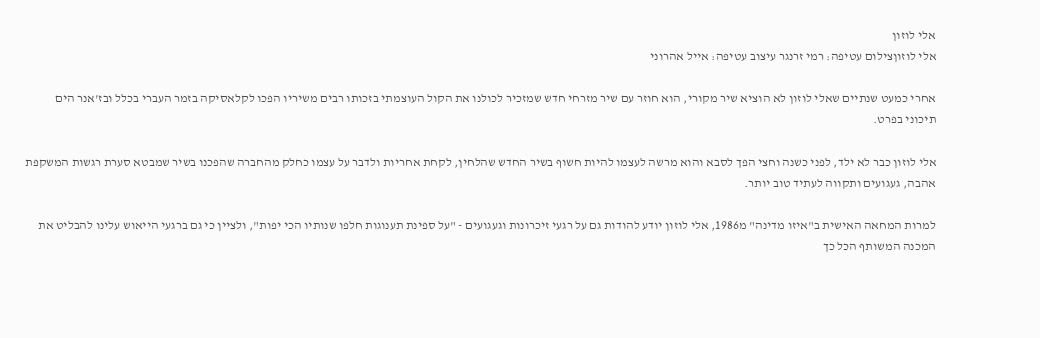אלי לוזון
אלי לוזוןצילום עטיפה: רמי זרנגר עיצוב עטיפה: אייל אהרוני

אחרי כמעט שנתיים שאלי לוזון לא הוציא שיר מקורי, הוא חוזר עם שיר מזרחי חדש שמזכיר לכולנו את הקול העוצמתי בזכותו רבים משיריו הפכו לקלאסיקה בזמר העברי בכלל ובז'אנר הים תיכוני בפרט.

אלי לוזון כבר לא ילד, לפני כשנה וחצי הפך לסבא והוא מרשה לעצמו להיות חשוף בשיר החדש שהלחין, לקחת אחריות ולדבר על עצמו כחלק מהחברה שהפכנו בשיר שמבטא סערת רגשות המשקפת אהבה, געגועים ותקווה לעתיד טוב יותר.

למרות המחאה האישית ב"איזו מדינה" מ1986, אלי לוזון יודע להודות גם על רגעי זיכרונות וגעגועים - "על ספינת תענוגות חלפו שנותיו הכי יפות", ולציין כי גם ברגעי הייאוש עלינו להבליט את המכנה המשותף הכל כך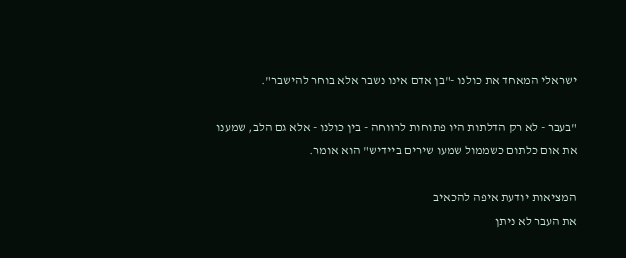ישראלי המאחד את כולנו -"בן אדם אינו נשבר אלא בוחר להישבר".

"בעבר - לא רק הדלתות היו פתוחות לרווחה - בין כולנו - אלא גם הלב, שמענו את אום כלתום כשממול שמעו שירים ביידיש" הוא אומר.

המציאות יודעת איפה להכאיב
את העבר לא ניתן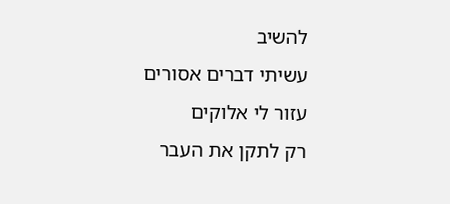להשיב
עשיתי דברים אסורים
עזור לי אלוקים
רק לתקן את העבר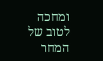ומחכה לטוב של המחר